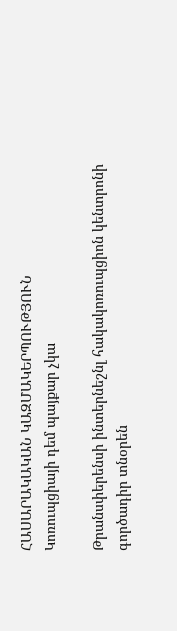ՀԱՍԱՐԱԿԱԿԱՆ ԿԱԶՄԱԿԵՐՊՈՒԹՅՈՒՆ
Կոռուպցիայի դեմ պայքար չկա

Թրանսփերենսի ինտերնեշնլ հակակոռուպցիոն կենտրոնի գործադիր տնօրեն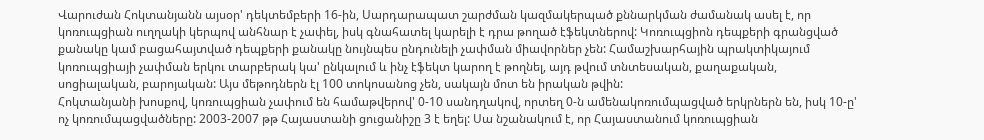Վարուժան Հոկտանյանն այսօր' դեկտեմբերի 16-ին, Սարդարապատ շարժման կազմակերպած քննարկման ժամանակ ասել է, որ կոռուպցիան ուղղակի կերպով անհնար է չափել, իսկ գնահատել կարելի է դրա թողած էֆեկտներով: Կոռուպցիոն դեպքերի գրանցված քանակը կամ բացահայտված դեպքերի քանակը նույնպես ընդունելի չափման միավորներ չեն: Համաշխարհային պրակտիկայում կոռուպցիայի չափման երկու տարբերակ կա' ընկալում և ինչ էֆեկտ կարող է թողնել, այդ թվում տնտեսական, քաղաքական, սոցիալական, բարոյական: Այս մեթոդներն էլ 100 տոկոսանոց չեն, սակայն մոտ են իրական թվին:
Հոկտանյանի խոսքով, կոռուպցիան չափում են համաթվերով' 0-10 սանդղակով, որտեղ 0-ն ամենակոռումպացված երկրներն են, իսկ 10-ը' ոչ կոռումպացվածները: 2003-2007 թթ Հայաստանի ցուցանիշը 3 է եղել: Սա նշանակում է, որ Հայաստանում կոռուպցիան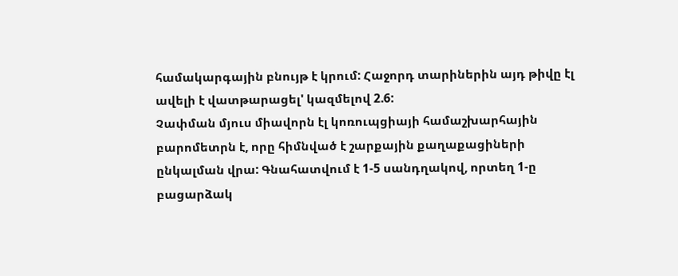համակարգային բնույթ է կրում: Հաջորդ տարիներին այդ թիվը էլ ավելի է վատթարացել' կազմելով 2.6:
Չափման մյուս միավորն էլ կոռուպցիայի համաշխարհային բարոմետրն է, որը հիմնված է շարքային քաղաքացիների ընկալման վրա: Գնահատվում է 1-5 սանդղակով, որտեղ 1-ը բացարձակ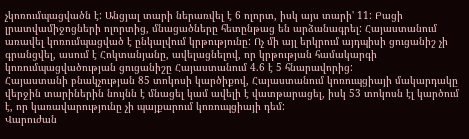չկոռումպացվածն է: Անցյալ տարի ներառվել է 6 ոլորտ, իսկ այս տարի' 11: Բացի լրատվամիջոցների ոլորտից, մնացածները հետընթաց են արձանագրել: Հայաստանում առավել կոռումպացված է ընկալվում կրթությունը: Ոչ մի այլ երկրում այդպիսի ցուցանիշ չի գրանցվել, ասում է Հոկտանյանը, ավելացնելով, որ կրթության համակարգի կոռումպացվածության ցուցանիշը Հայաստանում 4.6 է 5 հնարավորից:
Հայաստանի բնակչության 85 տոկոսի կարծիքով, Հայաստանում կոռուպցիայի մակարդակը վերջին տարիներին նույնն է մնացել կամ ավելի է վատթարացել, իսկ 53 տոկոսն էլ կարծում է, որ կառավարությունը չի պայքարում կոռուպցիայի դեմ:
Վարուժան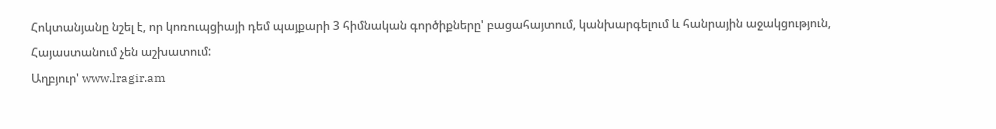Հոկտանյանը նշել է, որ կոռուպցիայի դեմ պայքարի 3 հիմնական գործիքները' բացահայտում, կանխարգելում և հանրային աջակցություն, Հայաստանում չեն աշխատում:
Աղբյուր' www.lragir.am